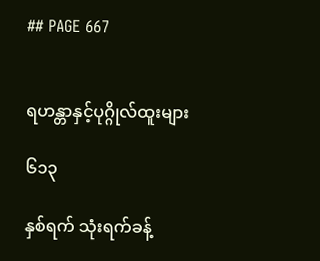## PAGE 667


ရဟန္တာနှင့်ပုဂ္ဂိုလ်ထူးများ

၆၁၃

နှစ်ရက် သုံးရက်ခန့်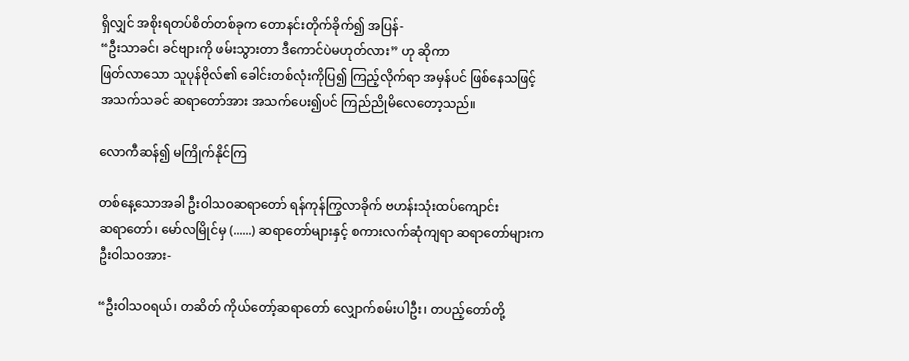ရှိလျှင် အစိုးရတပ်စိတ်တစ်ခုက တောနင်းတိုက်ခိုက်၍ အပြန်-
“ဦးသာခင်၊ ခင်ဗျားကို ဖမ်းသွားတာ ဒီကောင်ပဲမဟုတ်လား” ဟု ဆိုကာ
ဖြတ်လာသော သူပုန်ဗိုလ်၏ ခေါင်းတစ်လုံးကိုပြ၍ ကြည့်လိုက်ရာ အမှန်ပင် ဖြစ်နေသဖြင့်
အသက်သခင် ဆရာတော်အား အသက်ပေး၍ပင် ကြည်ညိုမိလေတော့သည်။

လောကီဆန်၍ မကြိုက်နိုင်ကြ

တစ်နေ့သောအခါ ဦးဝါသဝဆရာတော် ရန်ကုန်ကြွလာခိုက် ဗဟန်းသုံးထပ်ကျောင်း
ဆရာတော်၊ မော်လမြိုင်မှ (......) ဆရာတော်များနှင့် စကားလက်ဆုံကျရာ ဆရာတော်များက
ဦးဝါသဝအား-

“ဦးဝါသဝရယ်၊ တဆိတ် ကိုယ်တော့်ဆရာတော် လျှောက်စမ်းပါဦး၊ တပည့်တော်တို့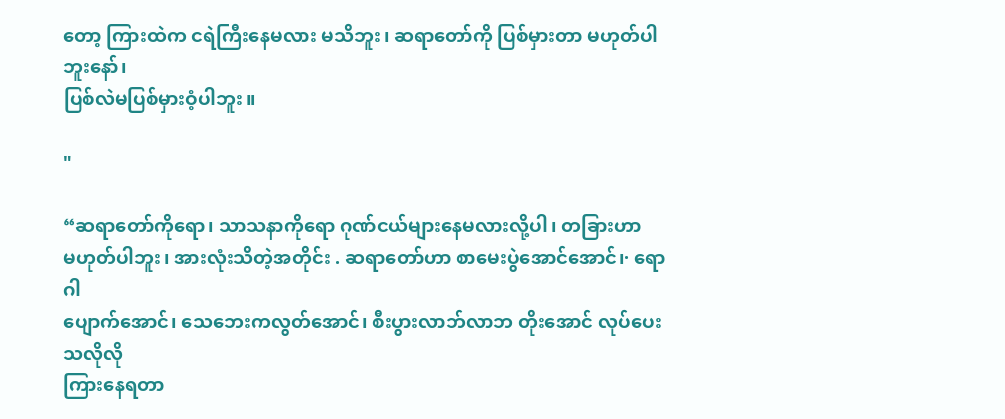တော့ ကြားထဲက ငရဲကြီးနေမလား မသိဘူး၊ ဆရာတော်ကို ပြစ်မှားတာ မဟုတ်ပါဘူးနော်၊
ပြစ်လဲမပြစ်မှားဝံ့ပါဘူး။

"

“ဆရာတော်ကိုရော၊ သာသနာကိုရော ဂုဏ်ငယ်များနေမလားလို့ပါ၊ တခြားဟာ
မဟုတ်ပါဘူး၊ အားလုံးသိတဲ့အတိုင်း . ဆရာတော်ဟာ စာမေးပွဲအောင်အောင်၊· ရောဂါ
ပျောက်အောင်၊ သေဘေးကလွတ်အောင်၊ စီးပွားလာဘ်လာဘ တိုးအောင် လုပ်ပေးသလိုလို
ကြားနေရတာ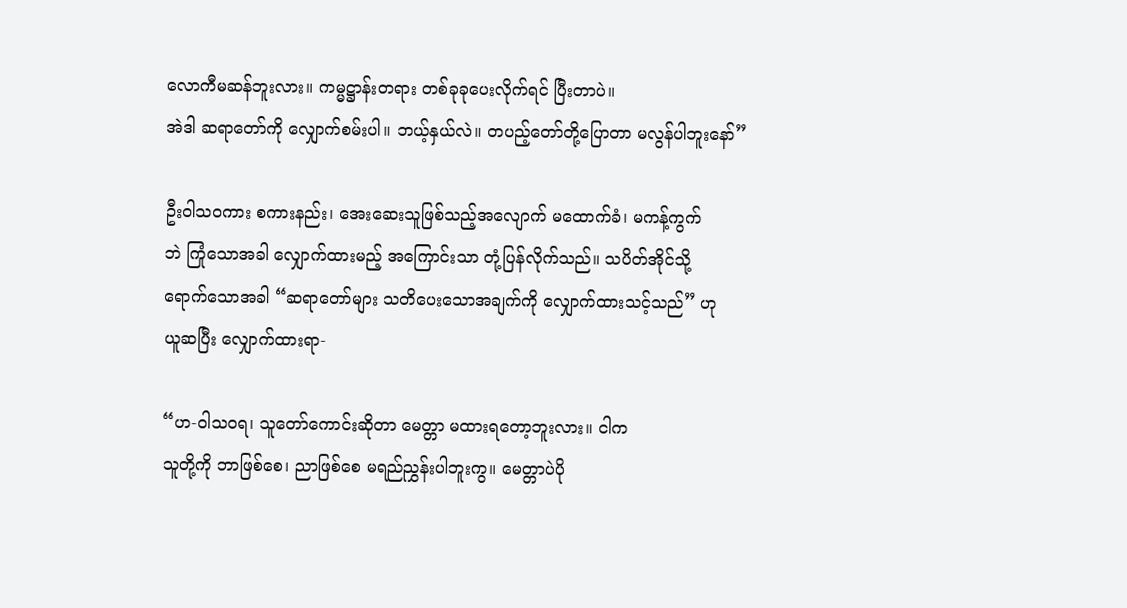လောကီမဆန်ဘူးလား။ ကမ္မဋ္ဌာန်းတရား တစ်ခုခုပေးလိုက်ရင် ပြီးတာပဲ။
အဲဒါ ဆရာတော်ကို လျှောက်စမ်းပါ။ ဘယ့်နှယ်လဲ။ တပည့်တော်တို့ပြောတာ မလွန်ပါဘူးနော်”

ဦးဝါသဝကား စကားနည်း၊ အေးဆေးသူဖြစ်သည့်အလျောက် မထောက်ခံ၊ မကန့်ကွက်
ဘဲ ကြုံသောအခါ လျှောက်ထားမည့် အကြောင်းသာ တုံ့ပြန်လိုက်သည်။ သပိတ်အိုင်သို့
ရောက်သောအခါ “ဆရာတော်များ သတိပေးသောအချက်ကို လျှောက်ထားသင့်သည်” ဟု
ယူဆပြီး လျှောက်ထားရာ-

“ဟ-ဝါသဝရ၊ သူတော်ကောင်းဆိုတာ မေတ္တာ မထားရတော့ဘူးလား။ ငါက
သူတို့ကို ဘာဖြစ်စေ၊ ညာဖြစ်စေ မရည်ညွှန်းပါဘူးကွ။ မေတ္တာပဲပို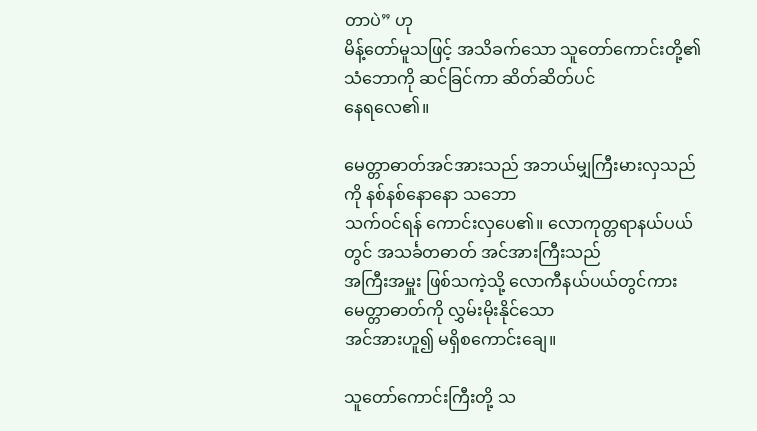တာပဲ” ဟု
မိန့်တော်မူသဖြင့် အသိခက်သော သူတော်ကောင်းတို့၏ သံဘောကို ဆင်ခြင်ကာ ဆိတ်ဆိတ်ပင်
နေရလေ၏။

မေတ္တာဓာတ်အင်အားသည် အဘယ်မျှကြီးမားလှသည်ကို နစ်နစ်နောနော သဘော
သက်ဝင်ရန် ကောင်းလှပေ၏။ လောကုတ္တရာနယ်ပယ်တွင် အသင်္ခတဓာတ် အင်အားကြီးသည်
အကြီးအမှူး ဖြစ်သကဲ့သို့ လောကီနယ်ပယ်တွင်ကား မေတ္တာဓာတ်ကို လွှမ်းမိုးနိုင်သော
အင်အားဟူ၍ မရှိစကောင်းချေ။

သူတော်ကောင်းကြီးတို့ သ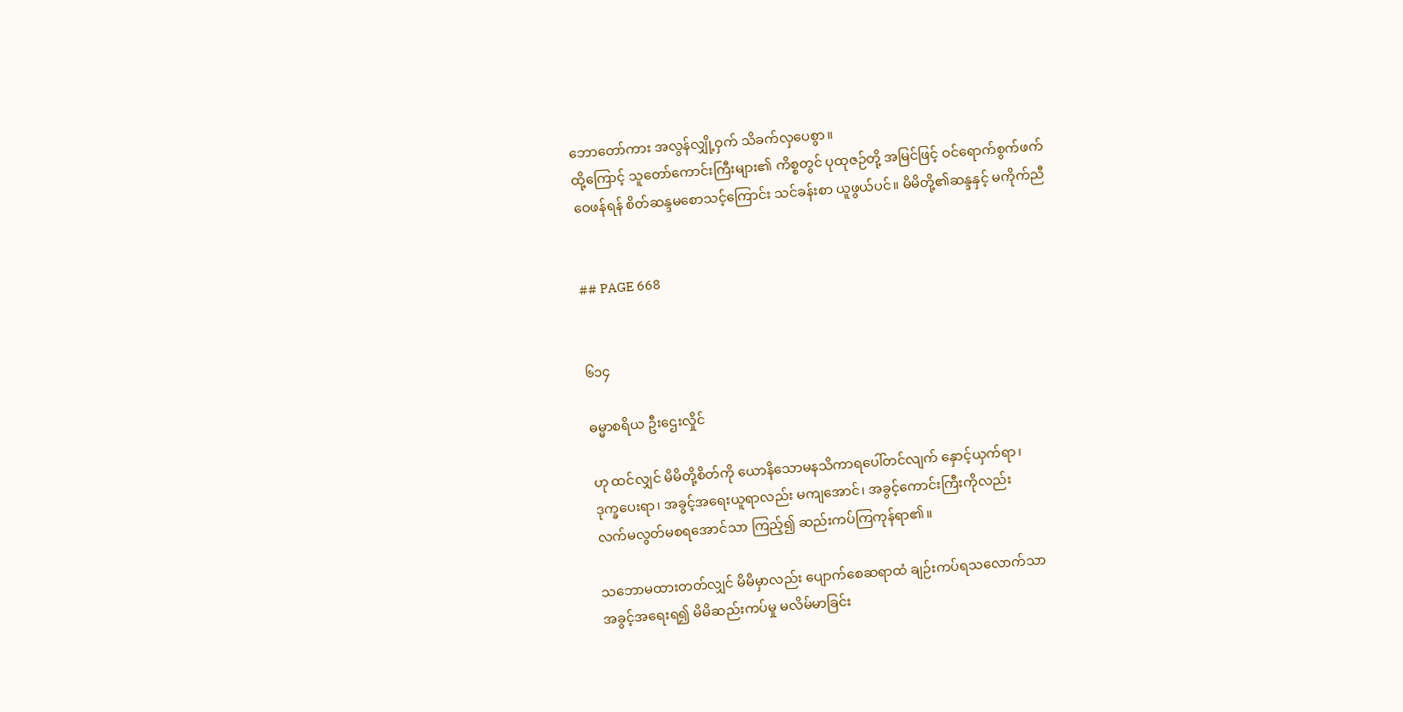ဘောတော်ကား အလွန်လျှို့ဝှက် သိခက်လှပေစွာ။
ထို့ကြောင့် သူတော်ကောင်းကြီးများ၏ ကိစ္စတွင် ပုထုဇဉ်တို့ အမြင်ဖြင့် ဝင်ရောက်စွက်ဖက်
ဝေဖန်ရန် စိတ်ဆန္ဒမစောသင့်ကြောင်း သင်ခန်းစာ ယူဖွယ်ပင်။ မိမိတို့၏ဆန္ဒနှင့် မကိုက်ညီ


## PAGE 668


၆၁၄

ဓမ္မာစရိယ ဦးဌေးလှိုင်

ဟု ထင်လျှင် မိမိတို့စိတ်ကို ယောနိသောမနသိကာရပေါ်တင်လျက် နှောင့်ယှက်ရာ၊
ဒုက္ခပေးရာ၊ အခွင့်အရေးယူရာလည်း မကျအောင်၊ အခွင့်ကောင်းကြီးကိုလည်း
လက်မလွတ်မစရအောင်သာ ကြည့်၍ ဆည်းကပ်ကြကုန်ရာ၏။

သဘောမထားတတ်လျှင် မိမိမှာလည်း ပျောက်စေဆရာထံ ချဉ်းကပ်ရသလောက်သာ
အခွင့်အရေးရ၍ မိမိဆည်းကပ်မှု မလိမ်မာခြင်း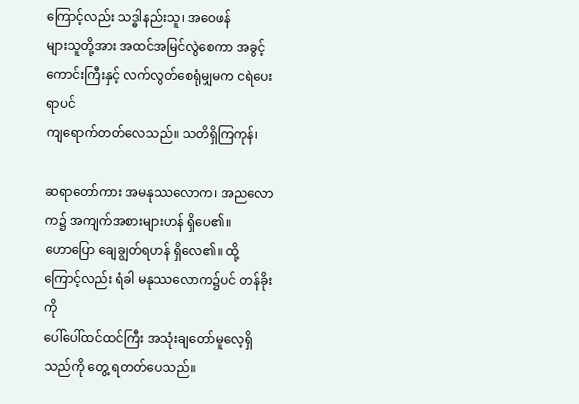ကြောင့်လည်း သဒ္ဓါနည်းသူ၊ အဝေဖန်
များသူတို့အား အထင်အမြင်လွဲစေကာ အခွင့်ကောင်းကြီးနှင့် လက်လွတ်စေရုံမျှမက ငရဲပေးရာပင်
ကျရောက်တတ်လေသည်။ သတိရှိကြကုန်၊

ဆရာတော်ကား အမနုဿလောက၊ အညလောက၌ အကျက်အစားများဟန် ရှိပေ၏။
ဟောပြော ချေချွတ်ရဟန် ရှိလေ၏။ ထို့ကြောင့်လည်း ရံခါ မနုဿလောက၌ပင် တန်ခိုးကို
ပေါ်ပေါ်ထင်ထင်ကြီး အသုံးချတော်မူလေ့ရှိသည်ကို တွေ့ ရတတ်ပေသည်။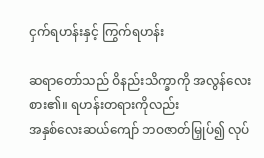ငှက်ရဟန်းနှင့် ကြွက်ရဟန်း

ဆရာတော်သည် ဝိနည်းသိက္ခာကို အလွန်လေးစား၏။ ရဟန်းတရားကိုလည်း
အနှစ်လေးဆယ်ကျော် ဘဝဇာတ်မြှုပ်၍ လုပ်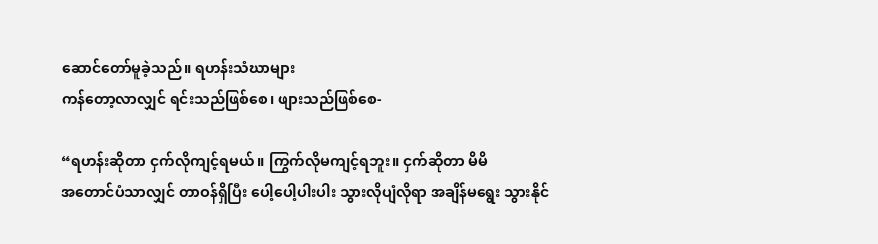ဆောင်တော်မူခဲ့သည်။ ရဟန်းသံဃာများ
ကန်တော့လာလျှင် ရင်းသည်ဖြစ်စေ၊ ဖျားသည်ဖြစ်စေ-

“ရဟန်းဆိုတာ ငှက်လိုကျင့်ရမယ်။ ကြွက်လိုမကျင့်ရဘူး။ ငှက်ဆိုတာ မိမိ
အတောင်ပံသာလျှင် တာဝန်ရှိပြီး ပေါ့ပေါ့ပါးပါး သွားလိုပျံလိုရာ အချိန်မရွေး သွားနိုင်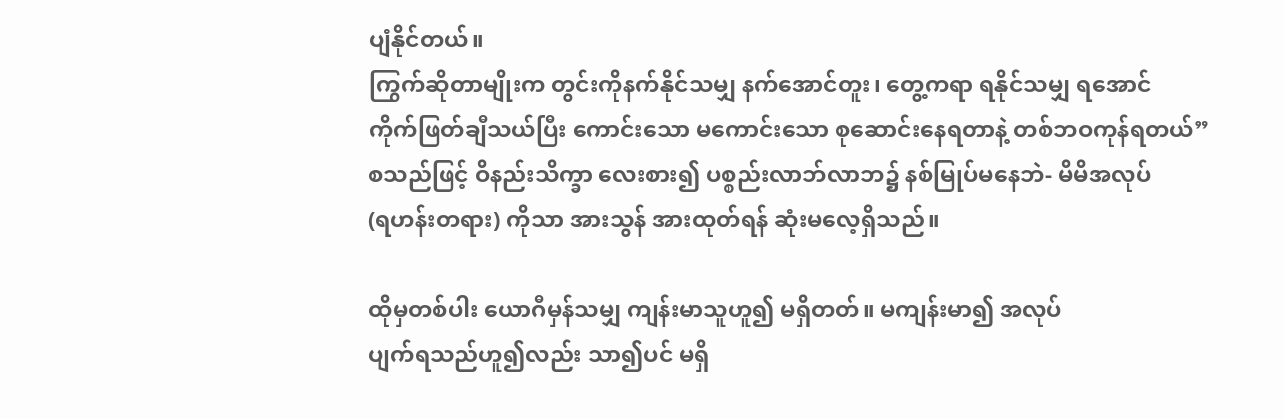ပျံနိုင်တယ်။
ကြွက်ဆိုတာမျိုးက တွင်းကိုနက်နိုင်သမျှ နက်အောင်တူး၊ တွေ့ကရာ ရနိုင်သမျှ ရအောင်
ကိုက်ဖြတ်ချီသယ်ပြီး ကောင်းသော မကောင်းသော စုဆောင်းနေရတာနဲ့ တစ်ဘဝကုန်ရတယ်”
စသည်ဖြင့် ဝိနည်းသိက္ခာ လေးစား၍ ပစ္စည်းလာဘ်လာဘ၌ နစ်မြုပ်မနေဘဲ- မိမိအလုပ်
(ရဟန်းတရား) ကိုသာ အားသွန် အားထုတ်ရန် ဆုံးမလေ့ရှိသည်။

ထိုမှတစ်ပါး ယောဂီမှန်သမျှ ကျန်းမာသူဟူ၍ မရှိတတ်။ မကျန်းမာ၍ အလုပ်
ပျက်ရသည်ဟူ၍လည်း သာ၍ပင် မရှိ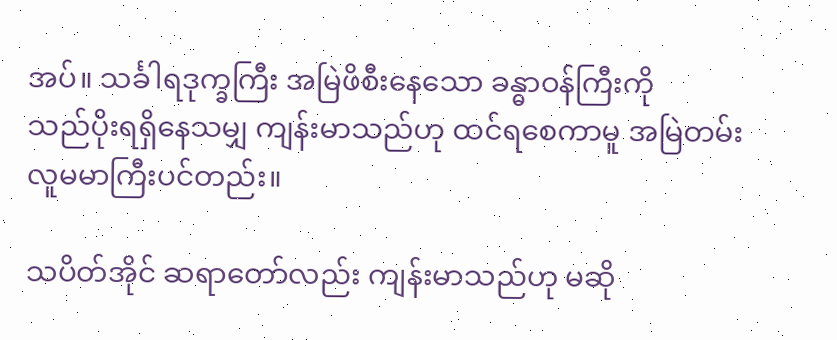အပ်။ သင်္ခါရဒုက္ခကြီး အမြဲဖိစီးနေသော ခန္ဓာဝန်ကြီးကို
သည်ပိုးရရှိနေသမျှ ကျန်းမာသည်ဟု ထင်ရစေကာမူ အမြဲတမ်း လူမမာကြီးပင်တည်း။

သပိတ်အိုင် ဆရာတော်လည်း ကျန်းမာသည်ဟု မဆို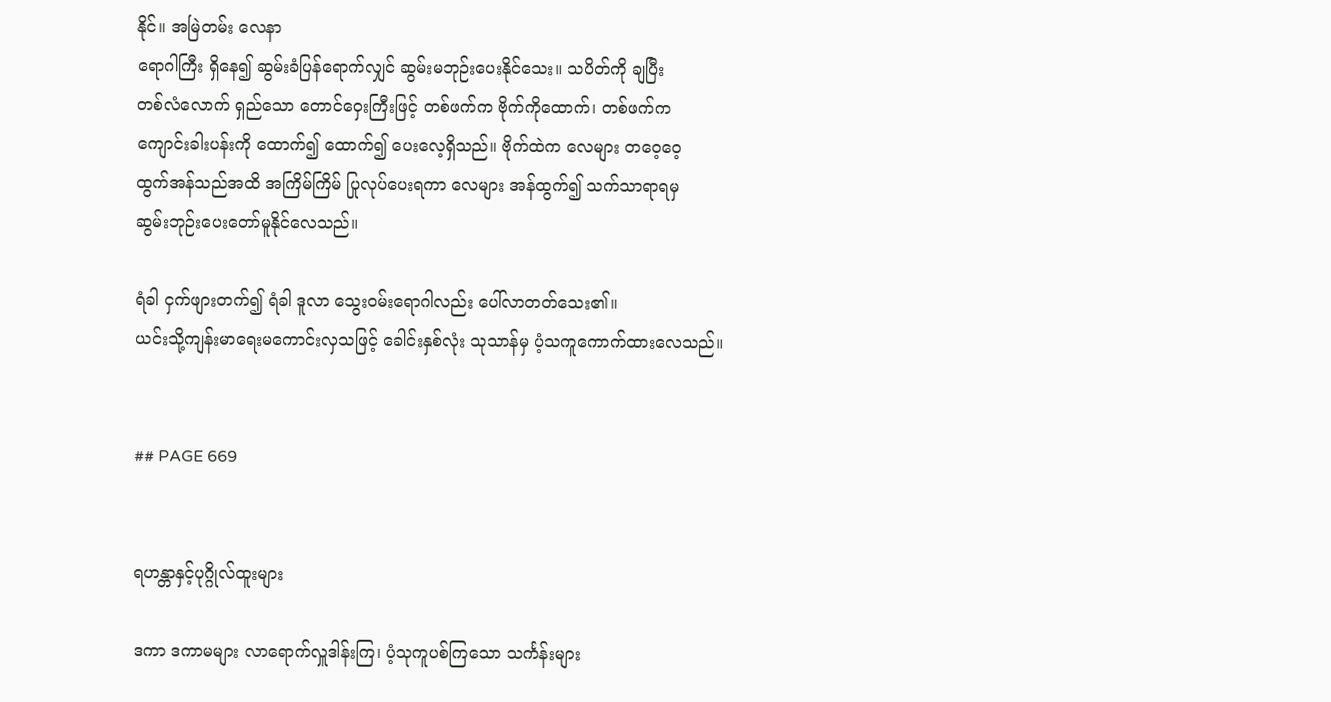နိုင်။ အမြဲတမ်း လေနာ
ရောဂါကြီး ရှိနေ၍ ဆွမ်းခံပြန်ရောက်လျှင် ဆွမ်းမဘုဉ်းပေးနိုင်သေး။ သပိတ်ကို ချပြီး
တစ်လံလောက် ရှည်သော တောင်ဝှေးကြီးဖြင့် တစ်ဖက်က ဗိုက်ကိုထောက်၊ တစ်ဖက်က
ကျောင်းခါးပန်းကို ထောက်၍ ထောက်၍ ပေးလေ့ရှိသည်။ ဗိုက်ထဲက လေများ တဝေ့ဝေ့
ထွက်အန်သည်အထိ အကြိမ်ကြိမ် ပြုလုပ်ပေးရကာ လေများ အန်ထွက်၍ သက်သာရာရမှ
ဆွမ်းဘုဉ်းပေးတော်မူနိုင်လေသည်။

ရံခါ ငှက်ဖျားတက်၍ ရံခါ ဒူလာ သွေးဝမ်းရောဂါလည်း ပေါ်လာတတ်သေး၏။
ယင်းသို့ကျန်းမာရေးမကောင်းလှသဖြင့် ခေါင်းနှစ်လုံး သုသာန်မှ ပံ့သကူကောက်ထားလေသည်။


## PAGE 669


ရဟန္တာနှင့်ပုဂ္ဂိုလ်ထူးများ

ဒကာ ဒကာမများ လာရောက်လှူဒါန်းကြ၊ ပံ့သုကူပစ်ကြသော သင်္ကန်းများ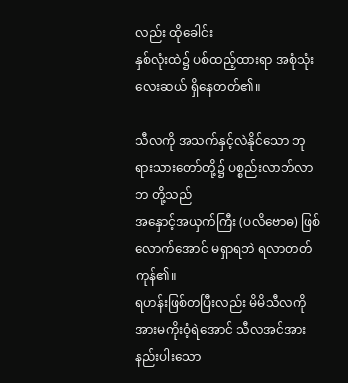လည်း ထိုခေါင်း
နှစ်လုံးထဲ၌ ပစ်ထည့်ထားရာ အစုံသုံးလေးဆယ် ရှိနေတတ်၏။

သီလကို အသက်နှင့်လဲနိုင်သော ဘုရားသားတော်တို့၌ ပစ္စည်းလာဘ်လာဘ တို့သည်
အနှောင့်အယှက်ကြီး (ပလိဗောဓ) ဖြစ်လောက်အောင် မရှာရဘဲ ရလာတတ်ကုန်၏။
ရဟန်းဖြစ်တပြီးလည်း မိမိသီလကို အားမကိုးဝံ့ရဲအောင် သီလအင်အား နည်းပါးသော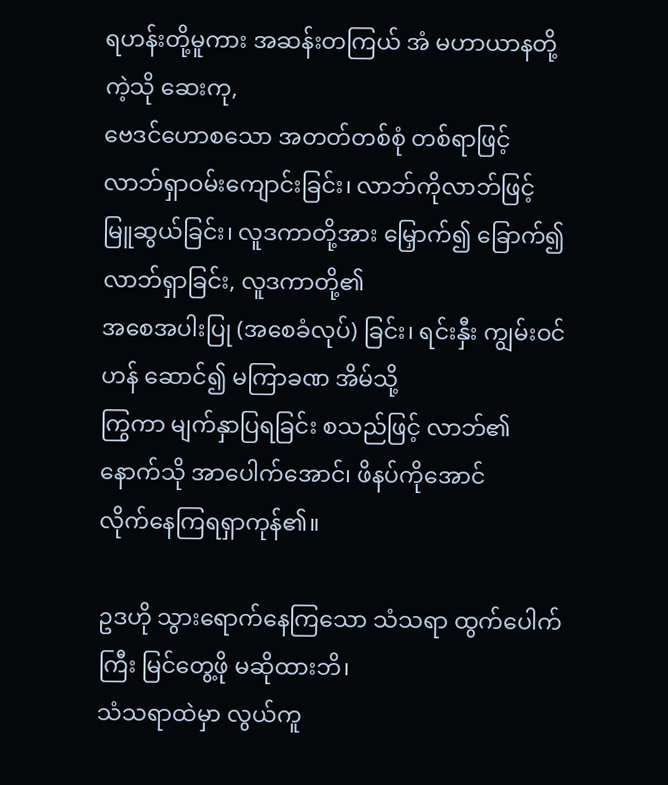ရဟန်းတို့မူကား အဆန်းတကြယ် အံ မဟာယာနတို့ကဲ့သို ဆေးကု,
ဗေဒင်ဟောစသော အတတ်တစ်စုံ တစ်ရာဖြင့် လာဘ်ရှာဝမ်းကျောင်းခြင်း၊ လာဘ်ကိုလာဘ်ဖြင့်
မြူဆွယ်ခြင်း၊ လူဒကာတို့အား မြှောက်၍ ခြောက်၍ လာဘ်ရှာခြင်း, လူဒကာတို့၏
အစေအပါးပြု (အစေခံလုပ်) ခြင်း၊ ရင်းနှီး ကျွမ်းဝင်ဟန် ဆောင်၍ မကြာခဏ အိမ်သို့
ကြွကာ မျက်နှာပြရခြင်း စသည်ဖြင့် လာဘ်၏နောက်သို အာပေါက်အောင်၊ ဖိနပ်ကိုအောင်
လိုက်နေကြရရှာကုန်၏။

ဥဒဟို သွားရောက်နေကြသော သံသရာ ထွက်ပေါက်ကြီး မြင်တွေ့ဖို မဆိုထားဘိ၊
သံသရာထဲမှာ လွယ်ကူ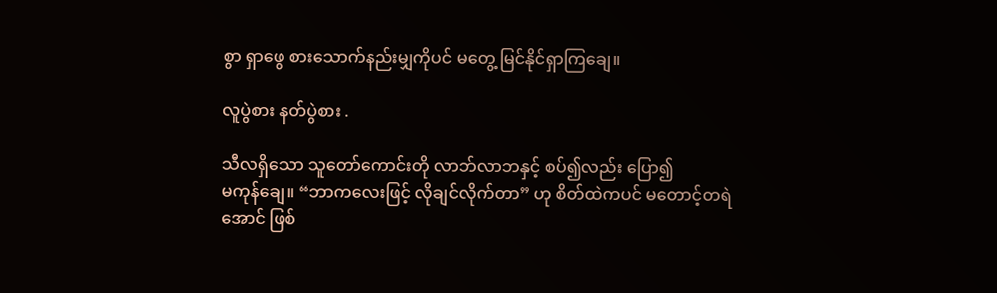စွာ ရှာဖွေ စားသောက်နည်းမျှကိုပင် မတွေ့ မြင်နိုင်ရှာကြချေ။

လူပွဲစား နတ်ပွဲစား .

သီလရှိသော သူတော်ကောင်းတို လာဘ်လာဘနှင့် စပ်၍လည်း ပြော၍
မကုန်ချေ။ “ဘာကလေးဖြင့် လိုချင်လိုက်တာ” ဟု စိတ်ထဲကပင် မတောင့်တရဲအောင် ဖြစ်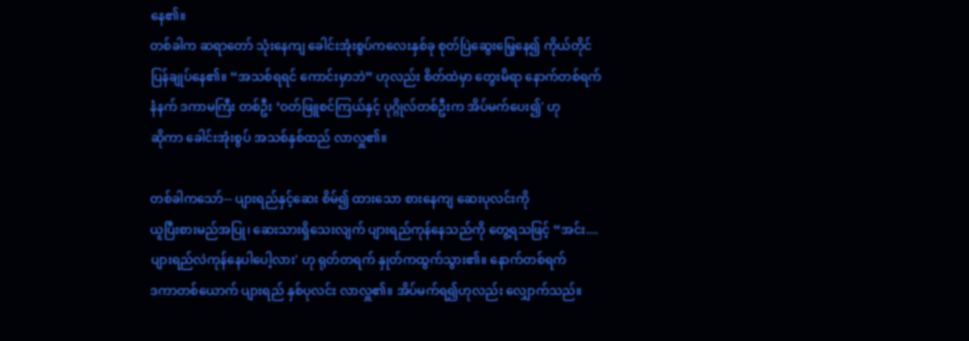နေ၏။
တစ်ခါက ဆရာတော် သုံးနေကျ ခေါင်းအုံးစွပ်ကလေးနှစ်ခု စုတ်ပြဲဆွေးမြေ့နေ၍ ကိုယ်တိုင်
ပြန်ချုပ်နေ၏။ “အသစ်ရရင် ကောင်းမှာဘဲ” ဟုလည်း စိတ်ထဲမှာ တွေးမိရာ နောက်တစ်ရက်
နံနက် ဒကာမကြီး တစ်ဦး ‘ဝတ်ဖြူစင်ကြယ်နှင့် ပုဂ္ဂိုလ်တစ်ဦးက အိပ်မက်ပေး၍' ဟု
ဆိုကာ ခေါင်းအုံးစွပ် အသစ်နှစ်ထည် လာလှူ၏။

တစ်ခါကသော်-- ပျားရည်နှင့်ဆေး စိမ်၍ ထားသော စားနေကျ ဆေးပုလင်းကို
ယူပြီးစားမည်အပြု၊ ဆေးသားရှိသေးလျက် ပျားရည်ကုန်နေသည်ကို တွေ့ရသဖြင့် “အင်း....
ပျားရည်လဲကုန်နေပါပေါ့လား' ဟု ရုတ်တရက် နှုတ်ကထွက်သွား၏။ နောက်တစ်ရက်
ဒကာတစ်ယောက် ပျားရည် နှစ်ပုလင်း လာလှူ၏။ အိပ်မက်ရ၍ဟုလည်း လျှောက်သည်။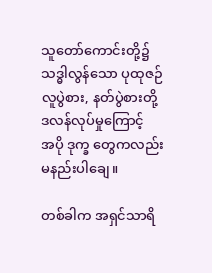သူတော်ကောင်းတို့၌ သဒ္ဓါလွန်သော ပုထုဇဉ်လူပွဲစား, နတ်ပွဲစားတို့ ဒလန်လုပ်မှုကြောင့်
အပို ဒုက္ခ တွေကလည်း မနည်းပါချေ။

တစ်ခါက အရှင်သာရိ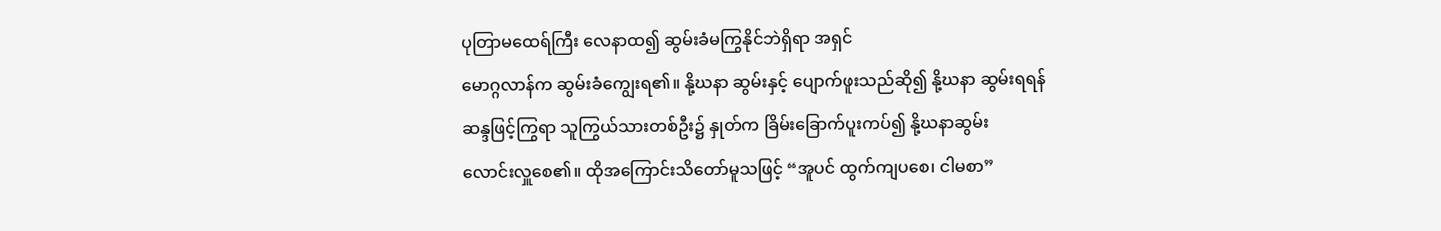ပုတြာမထေရ်ကြီး လေနာထ၍ ဆွမ်းခံမကြွနိုင်ဘဲရှိရာ အရှင်
မောဂ္ဂလာန်က ဆွမ်းခံကျွေးရ၏။ နို့ဃနာ ဆွမ်းနှင့် ပျောက်ဖူးသည်ဆို၍ နို့ဃနာ ဆွမ်းရရန်
ဆန္ဒဖြင့်ကြွရာ သူကြွယ်သားတစ်ဦး၌ နှုတ်က ခြိမ်းခြောက်ပူးကပ်၍ နို့ဃနာဆွမ်း
လောင်းလှူစေ၏။ ထိုအကြောင်းသိတော်မူသဖြင့် “အူပင် ထွက်ကျပစေ၊ ငါမစာ”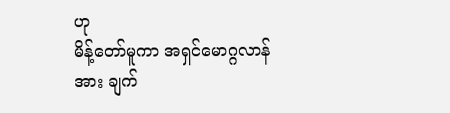ဟု
မိန့်တော်မူကာ အရှင်မောဂ္ဂလာန်အား ချက်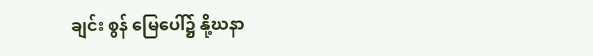ချင်း စွန် မြေပေါ်၌ နို့ဃနာ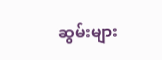ဆွမ်းများ